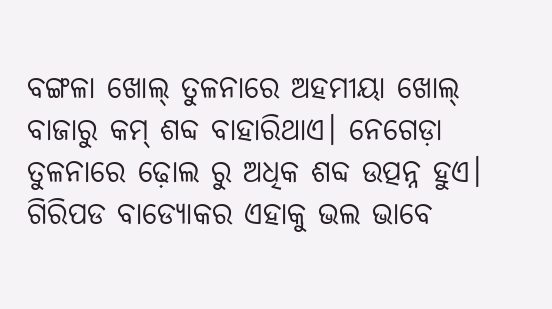ବଙ୍ଗଳା ଖୋଲ୍ ତୁଳନାରେ ଅହମୀୟା ଖୋଲ୍ ବାଜାରୁ କମ୍ ଶବ୍ଦ ବାହାରିଥାଏ। ନେଗେଡ଼ା ତୁଳନାରେ ଢ଼ୋଲ ରୁ ଅଧିକ ଶବ୍ଦ ଉତ୍ପନ୍ନ ହୁଏ। ଗିରିପଡ ବାଡ୍ୟୋକର ଏହାକୁ ଭଲ ଭାବେ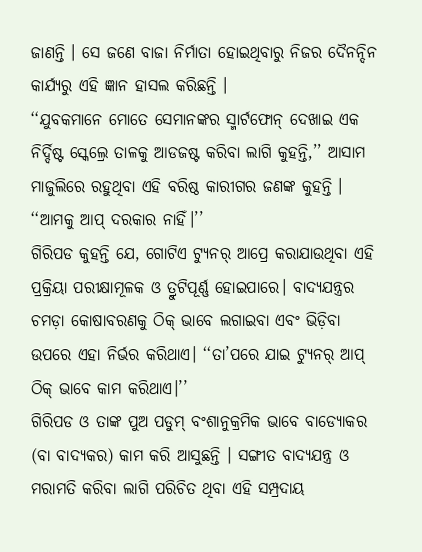ଜାଣନ୍ତି । ସେ ଜଣେ ବାଜା ନିର୍ମାତା ହୋଇଥିବାରୁ ନିଜର ଦୈନନ୍ଦିନ କାର୍ଯ୍ୟରୁ ଏହି ଜ୍ଞାନ ହାସଲ କରିଛନ୍ତି ।
‘‘ଯୁବକମାନେ ମୋତେ ସେମାନଙ୍କର ସ୍ମାର୍ଟଫୋନ୍ ଦେଖାଇ ଏକ ନିର୍ଦ୍ଦିଷ୍ଟ ସ୍କେଲ୍ରେ ତାଳକୁ ଆଡଜଷ୍ଟ କରିବା ଲାଗି କୁହନ୍ତି,’’ ଆସାମ ମାଜୁଲିରେ ରହୁଥିବା ଏହି ବରିଷ୍ଠ କାରୀଗର ଜଣଙ୍କ କୁହନ୍ତି । ‘‘ଆମକୁ ଆପ୍ ଦରକାର ନାହିଁ।’’
ଗିରିପଡ କୁହନ୍ତି ଯେ, ଗୋଟିଏ ଟ୍ୟୁନର୍ ଆପ୍ରେ କରାଯାଉଥିବା ଏହି ପ୍ରକ୍ରିୟା ପରୀକ୍ଷାମୂଳକ ଓ ତ୍ରୁଟିପୂର୍ଣ୍ଣ ହୋଇପାରେ। ବାଦ୍ୟଯନ୍ତ୍ରର ଚମଡ଼ା କୋଷାବରଣକୁ ଠିକ୍ ଭାବେ ଲଗାଇବା ଏବଂ ଭିଡ଼ିବା ଉପରେ ଏହା ନିର୍ଭର କରିଥାଏ। ‘‘ତା’ପରେ ଯାଇ ଟ୍ୟୁନର୍ ଆପ୍ ଠିକ୍ ଭାବେ କାମ କରିଥାଏ।’’
ଗିରିପଡ ଓ ତାଙ୍କ ପୁଅ ପଡୁମ୍ ବଂଶାନୁକ୍ରମିକ ଭାବେ ବାଡ୍ୟୋକର (ବା ବାଦ୍ୟକର) କାମ କରି ଆସୁଛନ୍ତି । ସଙ୍ଗୀତ ବାଦ୍ୟଯନ୍ତ୍ର ଓ ମରାମତି କରିବା ଲାଗି ପରିଚିତ ଥିବା ଏହି ସମ୍ପ୍ରଦାୟ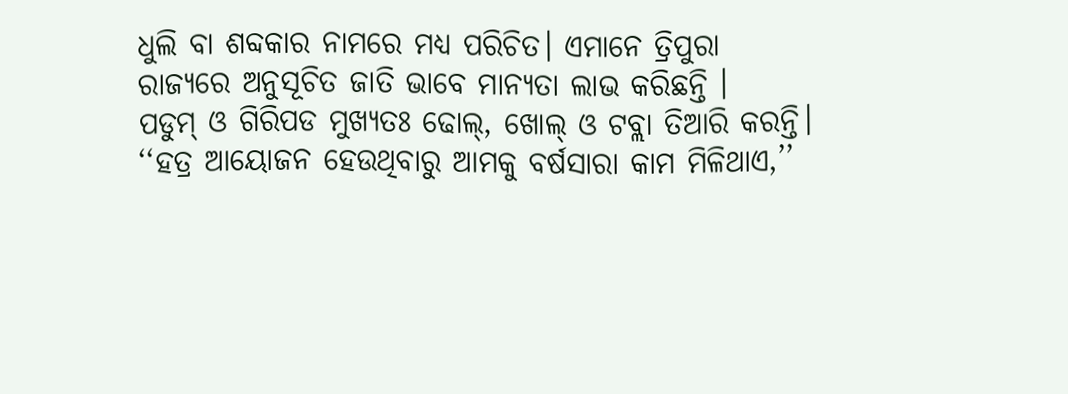ଧୁଲି ବା ଶବ୍ଦକାର ନାମରେ ମଧ୍ୟ ପରିଚିତ। ଏମାନେ ତ୍ରିପୁରା ରାଜ୍ୟରେ ଅନୁସୂଚିତ ଜାତି ଭାବେ ମାନ୍ୟତା ଲାଭ କରିଛନ୍ତି ।
ପଡୁମ୍ ଓ ଗିରିପଡ ମୁଖ୍ୟତଃ ଢୋଲ୍, ଖୋଲ୍ ଓ ଟବ୍ଲା ତିଆରି କରନ୍ତି। ‘‘ହତ୍ର ଆୟୋଜନ ହେଉଥିବାରୁ ଆମକୁ ବର୍ଷସାରା କାମ ମିଳିଥାଏ,’’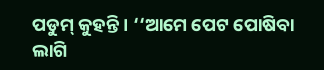ପଡୁମ୍ କୁହନ୍ତି । ‘‘ଆମେ ପେଟ ପୋଷିବା ଲାଗି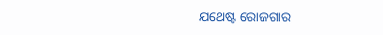ଯଥେଷ୍ଟ ରୋଜଗାର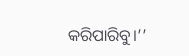କରିପାରିବୁ।’’